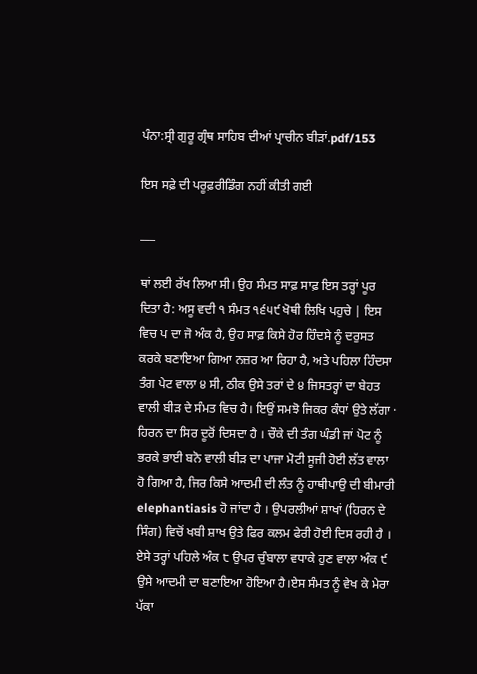ਪੰਨਾ:ਸ੍ਰੀ ਗੁਰੂ ਗ੍ਰੰਥ ਸਾਹਿਬ ਦੀਆਂ ਪ੍ਰਾਚੀਨ ਬੀੜਾਂ.pdf/153

ਇਸ ਸਫ਼ੇ ਦੀ ਪਰੂਫ਼ਰੀਡਿੰਗ ਨਹੀਂ ਕੀਤੀ ਗਈ

___

ਥਾਂ ਲਈ ਰੱਖ ਲਿਆ ਸੀ। ਉਹ ਸੰਮਤ ਸਾਫ਼ ਸਾਫ਼ ਇਸ ਤਰ੍ਹਾਂ ਪੂਰ ਦਿਤਾ ਹੈ: ਅਸੂ ਵਦੀ ੧ ਸੰਮਤ ੧੬੫੯ ਖੋਥੀ ਲਿਖਿ ਪਹੁਚੇ | ਇਸ ਵਿਚ ਪ ਦਾ ਜੋ ਅੰਕ ਹੈ, ਉਹ ਸਾਫ਼ ਕਿਸੇ ਹੋਰ ਹਿੰਦਸੇ ਨੂੰ ਦਰੁਸਤ ਕਰਕੇ ਬਣਾਇਆ ਗਿਆ ਨਜ਼ਰ ਆ ਰਿਹਾ ਹੈ, ਅਤੇ ਪਹਿਲਾ ਹਿੰਦਸਾ ਤੰਗ ਪੇਟ ਵਾਲਾ ੪ ਸੀ, ਠੀਕ ਉਸੇ ਤਰਾਂ ਦੇ ੪ ਜਿਸਤਰ੍ਹਾਂ ਦਾ ਬੇਹਤ ਵਾਲੀ ਬੀੜ ਦੇ ਸੰਮਤ ਵਿਚ ਹੈ। ਇਉਂ ਸਮਝੋ ਜਿਕਰ ਕੰਧਾਂ ਉਤੇ ਲੱਗਾ · ਹਿਰਨ ਦਾ ਸਿਰ ਦੂਰੋਂ ਦਿਸਦਾ ਹੈ । ਚੌਕੇ ਦੀ ਤੰਗ ਘੰਡੀ ਜਾਂ ਪੋਟ ਨੂੰ ਭਰਕੇ ਭਾਈ ਬਨੋ ਵਾਲੀ ਬੀੜ ਦਾ ਪਾਜਾ ਮੋਟੀ ਸੂਜੀ ਹੋਈ ਲੱਤ ਵਾਲਾ ਹੋ ਗਿਆ ਹੈ, ਜਿਰ ਕਿਸੇ ਆਦਮੀ ਦੀ ਲੰਤ ਨੂੰ ਹਾਥੀਪਾਉ ਦੀ ਬੀਮਾਰੀ elephantiasis ਹੋ ਜਾਂਦਾ ਹੈ । ਉਪਰਲੀਆਂ ਸ਼ਾਖਾਂ (ਹਿਰਨ ਦੇ ਸਿੰਗ) ਵਿਚੋਂ ਖਬੀ ਸ਼ਾਖ ਉਤੇ ਫਿਰ ਕਲਮ ਫੇਰੀ ਹੋਈ ਦਿਸ ਰਹੀ ਹੈ । ਏਸੇ ਤਰ੍ਹਾਂ ਪਹਿਲੇ ਅੰਕ ੮ ਉਪਰ ਚੁੰਬਾਲਾ ਵਧਾਕੇ ਹੁਣ ਵਾਲਾ ਅੰਕ ੯ ਉਸੇ ਆਦਮੀ ਦਾ ਬਣਾਇਆ ਹੋਇਆ ਹੈ।ਏਸ ਸੰਮਤ ਨੂੰ ਵੇਖ ਕੇ ਮੇਰਾ ਪੱਕਾ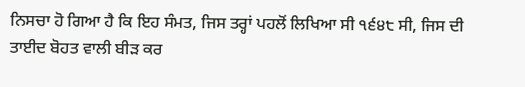ਨਿਸਚਾ ਹੋ ਗਿਆ ਹੈ ਕਿ ਇਹ ਸੰਮਤ, ਜਿਸ ਤਰ੍ਹਾਂ ਪਹਲੋਂ ਲਿਖਿਆ ਸੀ ੧੬੪੮ ਸੀ, ਜਿਸ ਦੀ ਤਾਈਦ ਬੋਹਤ ਵਾਲੀ ਬੀੜ ਕਰ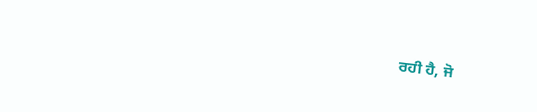ਰਹੀ ਹੈ, ਜੋ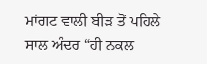ਮਾਂਗਟ ਵਾਲੀ ਬੀੜ ਤੋਂ ਪਹਿਲੇ ਸਾਲ ਅੰਦਰ “ਹੀ ਨਕਲ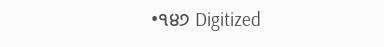•੧੪੭ Digitized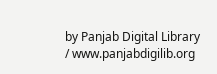by Panjab Digital Library / www.panjabdigilib.org